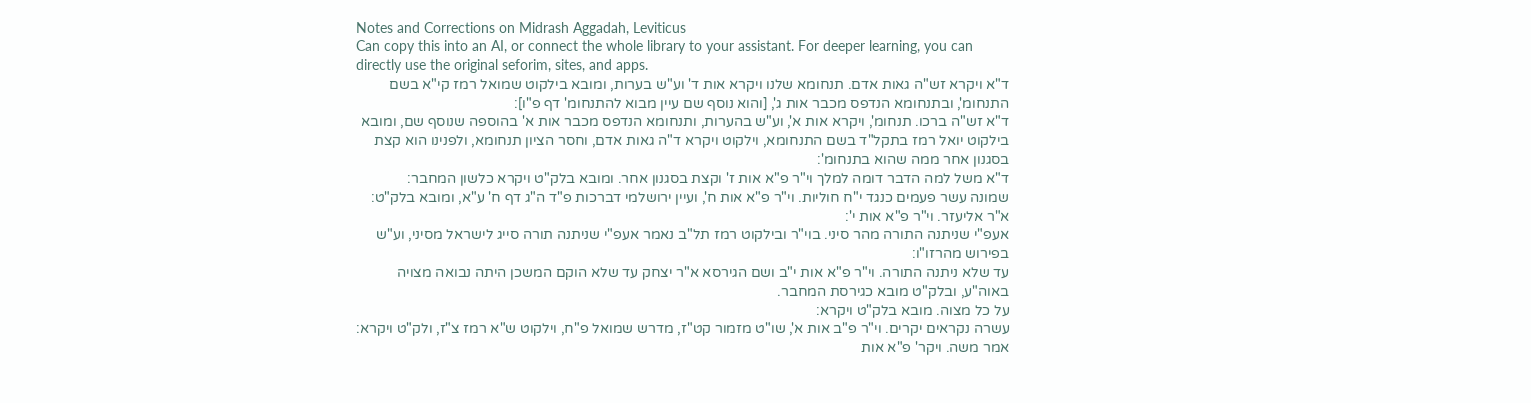Notes and Corrections on Midrash Aggadah, Leviticus
Can copy this into an AI, or connect the whole library to your assistant. For deeper learning, you can directly use the original seforim, sites, and apps.
ד"א ויקרא זש"ה גאות אדם. תנחומא שלנו ויקרא אות ד' וע"ש בערות, ומובא בילקוט שמואל רמז קי"א בשם התנחומ', ובתנחומא הנדפס מכבר אות ג', [והוא נוסף שם עיין מבוא להתנחומ' דף פ"ו]:
ד"א זש"ה ברכו. תנחומ', ויקרא אות א', וע"ש בהערות, ותנחומא הנדפס מכבר אות א' בהוספה שנוסף שם, ומובא בילקוט יואל רמז בתקל"ד בשם התנחומא, וילקוט ויקרא ד"ה גאות אדם, וחסר הציון תנחומא, ולפנינו הוא קצת בסגנון אחר ממה שהוא בתנחומ':
ד"א משל למה הדבר דומה למלך וי"ר פ"א אות ז' וקצת בסגנון אחר. ומובא בלק"ט ויקרא כלשון המחבר:
שמונה עשר פעמים כנגד י"ח חוליות. וי"ר פ"א אות ח', ועיין ירושלמי דברכות פ"ד ה"ג דף ח' ע"א, ומובא בלק"ט:
א"ר אליעזר. וי"ר פ"א אות י':
אעפ"י שניתנה התורה מהר סיני. בוי"ר ובילקוט רמז תל"ב נאמר אעפ"י שניתנה תורה סייג לישראל מסיני, וע"ש בפירוש מהרזו"ו:
עד שלא ניתנה התורה. וי"ר פ"א אות י"ב ושם הגירסא א"ר יצחק עד שלא הוקם המשכן היתה נבואה מצויה באוה"ע, ובלק"ט מובא כגירסת המחבר.
על כל מצוה. מובא בלק"ט ויקרא:
עשרה נקראים יקרים. וי"ר פ"ב אות א', שו"ט מזמור קט"ז, מדרש שמואל פ"ח, וילקוט ש"א רמז צ"ז, ולק"ט ויקרא:
אמר משה. ויקר' פ"א אות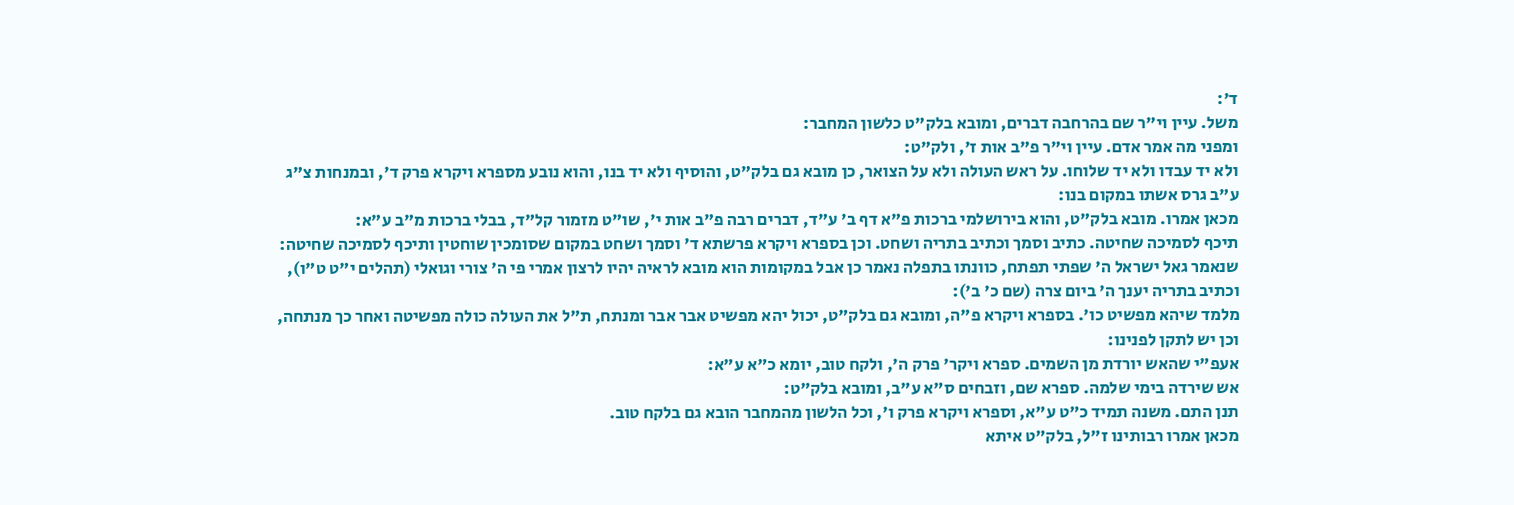ד':
משל. עיין וי"ר שם בהרחבה דברים, ומובא בלק"ט כלשון המחבר:
ומפני מה אמר אדם. עיין וי"ר פ"ב אות ז', ולק"ט:
ולא יד עבדו ולא יד שלוחו. על ראש העולה ולא על הצואר, כן מובא גם בלק"ט, והוסיף ולא יד בנו, והוא נובע מספרא ויקרא פרק ד', ובמנחות צ"ג ע"ב גרס אשתו במקום בנו:
מכאן אמרו. מובא בלק"ט, והוא בירושלמי ברכות פ"א דף ב' ע"ד, דברים רבה פ"ב אות י', שו"ט מזמור קל"ד, בבלי ברכות מ"ב ע"א:
תיכף לסמיכה שחיטה. כתיב וסמך וכתיב בתריה ושחט. וכן בספרא ויקרא פרשתא ד' וסמך ושחט במקום שסומכין שוחטין ותיכף לסמיכה שחיטה:
שנאמר גאל ישראל ה' שפתי תפתח, כוונתו בתפלה נאמר כן אבל במקומות הוא מובא לראיה יהיו לרצון אמרי פי ה' צורי וגואלי (תהלים י"ט ט"ו), וכתיב בתריה יענך ה' ביום צרה (שם כ' ב'):
מלמד שיהא מפשיט כו'. בספרא ויקרא פ"ה, ומובא גם בלק"ט, יכול יהא מפשיט אבר אבר ומנתח, ת"ל את העולה כולה מפשיטה ואחר כך מנתחה, וכן יש לתקן לפנינו:
אעפ"י שהאש יורדת מן השמים. ספרא ויקר' פרק ה', ולקח טוב, יומא כ"א ע"א:
אש שירדה בימי שלמה. ספרא שם, וזבחים ס"א ע"ב, ומובא בלק"ט:
תנן התם. משנה תמיד כ"ט ע"א, וספרא ויקרא פרק ו', וכל הלשון מהמחבר הובא גם בלקח טוב.
מכאן אמרו רבותינו ז"ל, בלק"ט איתא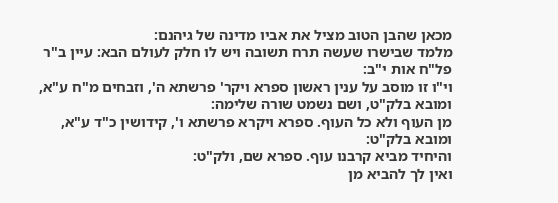מכאן שהבן הטוב מציל את אביו מדינה של גיהנם:
מלמד שבישרו שעשה תרח תשובה ויש לו חלק לעולם הבא: עיין ב"ר פל"ח אות י"ב:
וי"ו זו מוסב על ענין ראשון ספרא ויקר' פרשתא ה', וזבחים מ"ח ע"א, ומובא בלק"ט, ושם נשמט שורה שלימה:
מן העוף ולא כל העוף. ספרא ויקרא פרשתא ו', קידושין כ"ד ע"א, ומובא בלק"ט:
והיחיד מביא קרבנו עוף. ספרא שם, ולק"ט:
ואין לך להביא מן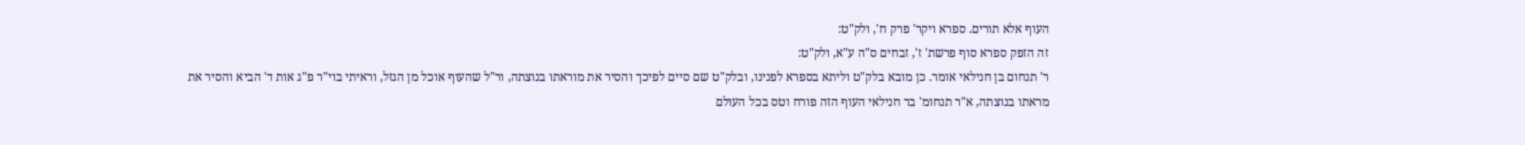העוף אלא תורים. ספרא ויקר' פרק ח', ולק"ט:
זה הזפק ספרא סוף פרשת' ז', זבחים ס"ה ע"א, ולק"ט:
ר' תנחום בן חנילאי אומר. כן מובא בלק"ט וליתא בספרא לפנינו, ובלק"ט שם סיים לפיכך והסיר את מוראתו בנוצתה, ור"ל שהעוף אוכל מן הגזל, וראיתי בוי"ר פ"ג אות ד' הביא והסיר את מראתו בנוצתה, א"ר תנחומ' בר חנילאי העוף הזה פורח וטס בכל העולם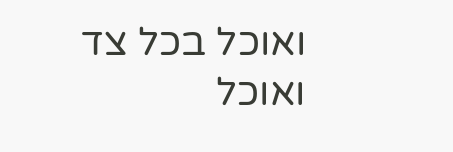ואוכל בכל צד ואוכל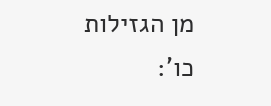מן הגזילות כו':